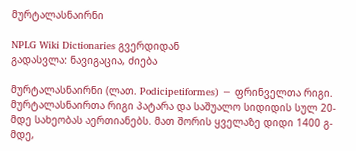მურტალასნაირნი

NPLG Wiki Dictionaries გვერდიდან
გადასვლა: ნავიგაცია, ძიება

მურტალასნაირნი (ლათ. Podicipetiformes) − ფრინველთა რიგი. მურტალასნაირთა რიგი პატარა და საშუალო სიდიდის სულ 20-მდე სახეობას აერთიანებს. მათ შორის ყველაზე დიდი 1400 გ-მდე,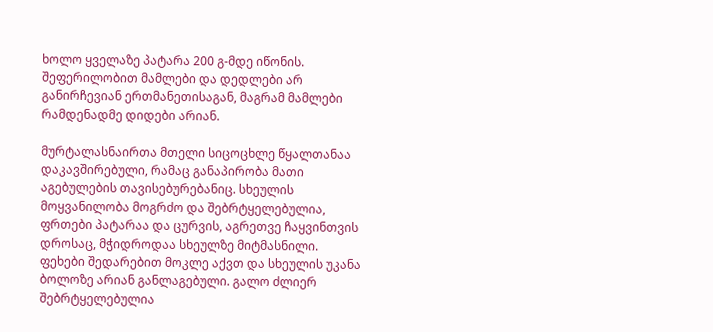ხოლო ყველაზე პატარა 200 გ-მდე იწონის. შეფერილობით მამლები და დედლები არ განირჩევიან ერთმანეთისაგან, მაგრამ მამლები რამდენადმე დიდები არიან.

მურტალასნაირთა მთელი სიცოცხლე წყალთანაა დაკავშირებული, რამაც განაპირობა მათი აგებულების თავისებურებანიც. სხეულის მოყვანილობა მოგრძო და შებრტყელებულია, ფრთები პატარაა და ცურვის, აგრეთვე ჩაყვინთვის დროსაც, მჭიდროდაა სხეულზე მიტმასნილი. ფეხები შედარებით მოკლე აქვთ და სხეულის უკანა ბოლოზე არიან განლაგებული. გალო ძლიერ შებრტყელებულია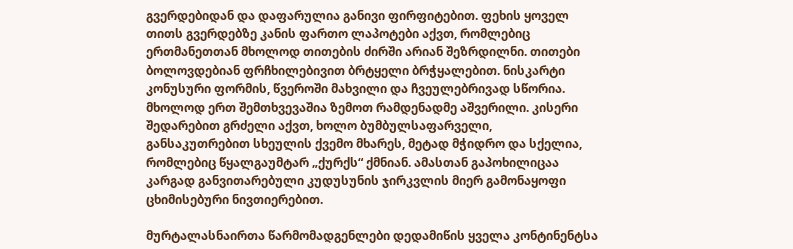გვერდებიდან და დაფარულია განივი ფირფიტებით. ფეხის ყოველ თითს გვერდებზე კანის ფართო ლაპოტები აქვთ, რომლებიც ერთმანეთთან მხოლოდ თითების ძირში არიან შეზრდილნი. თითები ბოლოვდებიან ფრჩხილებივით ბრტყელი ბრჭყალებით. ნისკარტი კონუსური ფორმის, წვეროში მახვილი და ჩვეულებრივად სწორია. მხოლოდ ერთ შემთხვევაშია ზემოთ რამდენადმე აშვერილი. კისერი შედარებით გრძელი აქვთ, ხოლო ბუმბულსაფარველი, განსაკუთრებით სხეულის ქვემო მხარეს, მეტად მჭიდრო და სქელია, რომლებიც წყალგაუმტარ „ქურქს“ ქმნიან. ამასთან გაპოხილიცაა კარგად განვითარებული კუდუსუნის ჯირკვლის მიერ გამონაყოფი ცხიმისებური ნივთიერებით.

მურტალასნაირთა წარმომადგენლები დედამიწის ყველა კონტინენტსა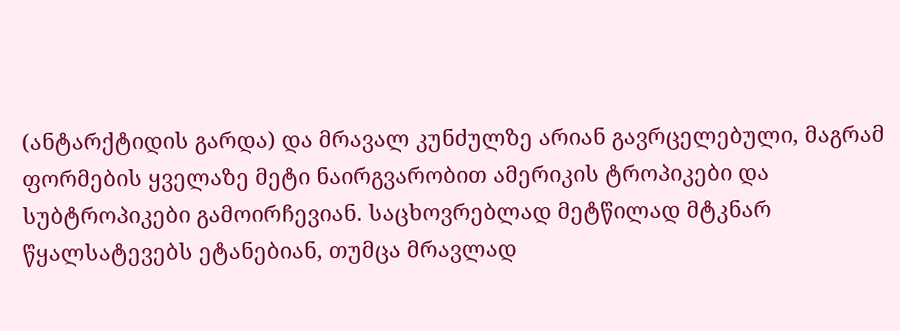(ანტარქტიდის გარდა) და მრავალ კუნძულზე არიან გავრცელებული, მაგრამ ფორმების ყველაზე მეტი ნაირგვარობით ამერიკის ტროპიკები და სუბტროპიკები გამოირჩევიან. საცხოვრებლად მეტწილად მტკნარ წყალსატევებს ეტანებიან, თუმცა მრავლად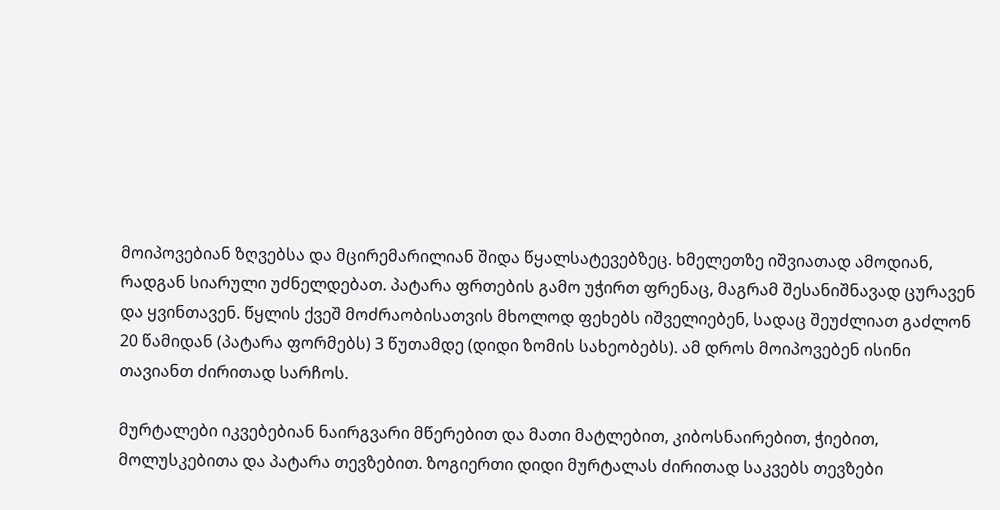მოიპოვებიან ზღვებსა და მცირემარილიან შიდა წყალსატევებზეც. ხმელეთზე იშვიათად ამოდიან, რადგან სიარული უძნელდებათ. პატარა ფრთების გამო უჭირთ ფრენაც, მაგრამ შესანიშნავად ცურავენ და ყვინთავენ. წყლის ქვეშ მოძრაობისათვის მხოლოდ ფეხებს იშველიებენ, სადაც შეუძლიათ გაძლონ 20 წამიდან (პატარა ფორმებს) 3 წუთამდე (დიდი ზომის სახეობებს). ამ დროს მოიპოვებენ ისინი თავიანთ ძირითად სარჩოს.

მურტალები იკვებებიან ნაირგვარი მწერებით და მათი მატლებით, კიბოსნაირებით, ჭიებით, მოლუსკებითა და პატარა თევზებით. ზოგიერთი დიდი მურტალას ძირითად საკვებს თევზები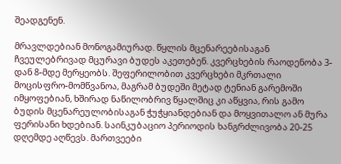შეადგენენ.

მრავლდებიან მონოგამიურად. წყლის მცენარეებისაგან ჩვეულებრივად მცურავი ბუდეს აკეთებენ. კვერცხების რაოდენობა 3-დან 8-მდე მერყეობს. შეფერილობით კვერცხები მკრთალი მოცისფრო-მომწვანოა, მაგრამ ბუდეში მეტად ტენიან გარემოში იმყოფებიან, ხშირად ნაწილობრივ წყალშიც კი აწყვია, რის გამო ბუდის მცენარეულობისაგან ჭუჭყიანდებიან და მოყვითალო ან მურა ფერისანი ხდებიან. საინკუბაციო პერიოდის ხანგრძლივობა 20-25 დღემდე აღწევს. მართვეები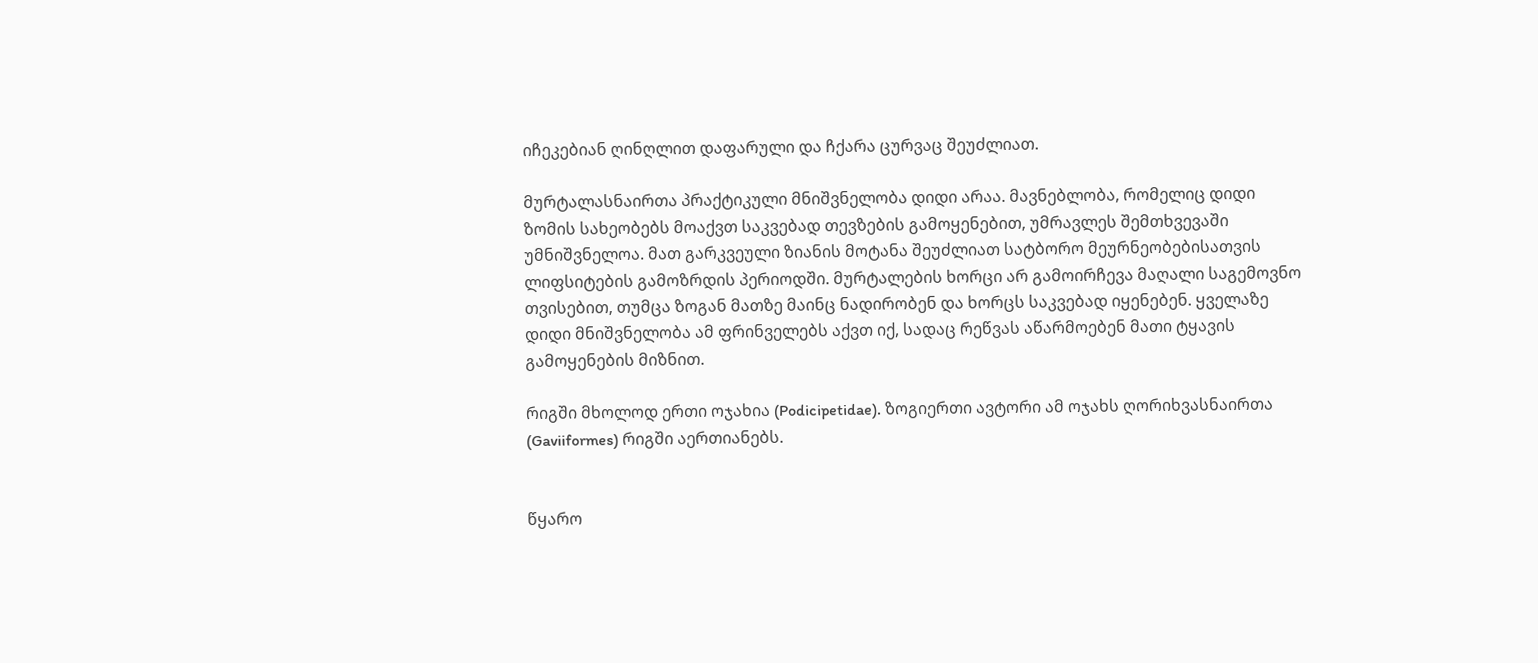იჩეკებიან ღინღლით დაფარული და ჩქარა ცურვაც შეუძლიათ.

მურტალასნაირთა პრაქტიკული მნიშვნელობა დიდი არაა. მავნებლობა, რომელიც დიდი ზომის სახეობებს მოაქვთ საკვებად თევზების გამოყენებით, უმრავლეს შემთხვევაში უმნიშვნელოა. მათ გარკვეული ზიანის მოტანა შეუძლიათ სატბორო მეურნეობებისათვის ლიფსიტების გამოზრდის პერიოდში. მურტალების ხორცი არ გამოირჩევა მაღალი საგემოვნო თვისებით, თუმცა ზოგან მათზე მაინც ნადირობენ და ხორცს საკვებად იყენებენ. ყველაზე დიდი მნიშვნელობა ამ ფრინველებს აქვთ იქ, სადაც რეწვას აწარმოებენ მათი ტყავის გამოყენების მიზნით.

რიგში მხოლოდ ერთი ოჯახია (Podicipetidae). ზოგიერთი ავტორი ამ ოჯახს ღორიხვასნაირთა (Gaviiformes) რიგში აერთიანებს.


წყარო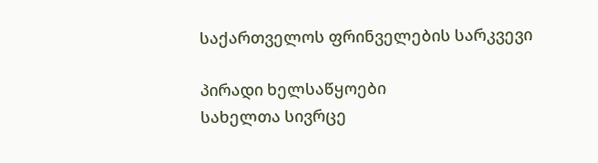საქართველოს ფრინველების სარკვევი

პირადი ხელსაწყოები
სახელთა სივრცე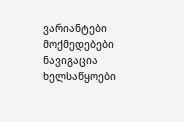ვარიანტები
მოქმედებები
ნავიგაცია
ხელსაწყოები